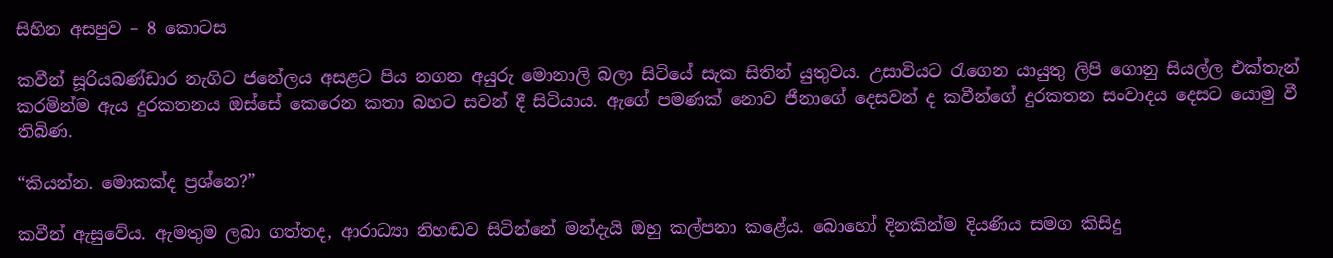සිහින අසපුව – 8 කොටස

කවීන් සූරියබණ්ඩාර නැගිට ජනේලය අසළට පිය නගන අයුරු මොනාලි බලා සිටියේ සැක සිතින් යුතුවය. උසාවියට රැගෙන යායුතු ලිපි ගොනු සියල්ල එක්තැන් කරමින්ම ඇය දුරකතනය ඔස්සේ කෙරෙන කතා බහට සවන් දී සිටියාය. ඇගේ පමණක් නොව ජීනාගේ දෙසවන් ද කවීන්ගේ දුරකතන සංවාදය දෙසට යොමු වී තිබිණ.

“කියන්න. මොකක්ද ප්‍රශ්නෙ?”

කවීන් ඇසුවේය. ඇමතුම ලබා ගත්තද, ආරාධ්‍යා නිහඬව සිටින්නේ මන්දැයි ඔහු කල්පනා කළේය. බොහෝ දිනකින්ම දියණිය සමග කිසිදු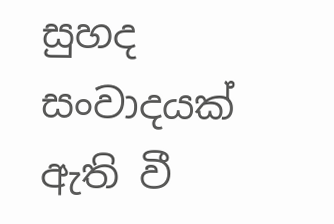සුහද සංවාදයක් ඇති වී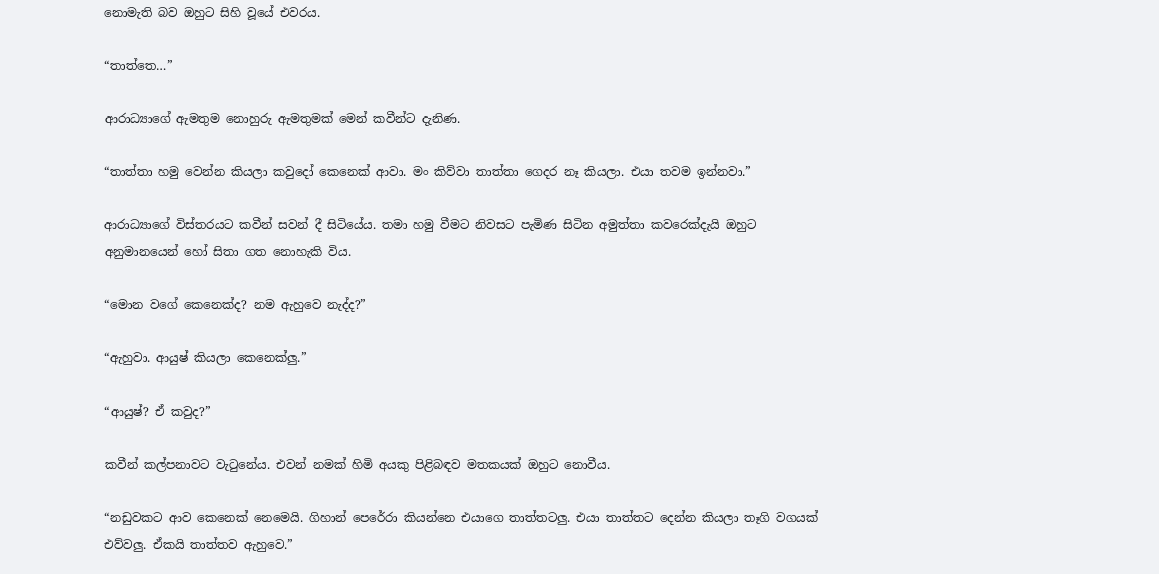නොමැති බව ඔහුට සිහි වූයේ එවරය.

“තාත්තෙ…”

ආරාධ්‍යාගේ ඇමතුම නොහුරු ඇමතුමක් මෙන් කවීන්ට දැනිණ.

“තාත්තා හමු වෙන්න කියලා කවුදෝ කෙනෙක් ආවා. මං කිව්වා තාත්තා ගෙදර නෑ කියලා. එයා තවම ඉන්නවා.”

ආරාධ්‍යාගේ විස්තරයට කවීන් සවන් දී සිටියේය. තමා හමු වීමට නිවසට පැමිණ සිටින අමුත්තා කවරෙක්දැයි ඔහුට අනුමානයෙන් හෝ සිතා ගත නොහැකි විය.

“මොන වගේ කෙනෙක්ද? නම ඇහුවෙ නැද්ද?”

“ඇහුවා. ආයුෂ් කියලා කෙනෙක්ලු.”

“ආයුෂ්? ඒ කවුද?”

කවීන් කල්පනාවට වැටුනේය. එවන් නමක් හිමි අයකු පිළිබඳව මතකයක් ඔහුට නොවීය.

“නඩුවකට ආව කෙනෙක් නෙමෙයි. ගිහාන් පෙරේරා කියන්නෙ එයාගෙ තාත්තටලු. එයා තාත්තට දෙන්න කියලා තෑගි වගයක් එව්වලු. ඒකයි තාත්තව ඇහුවෙ.”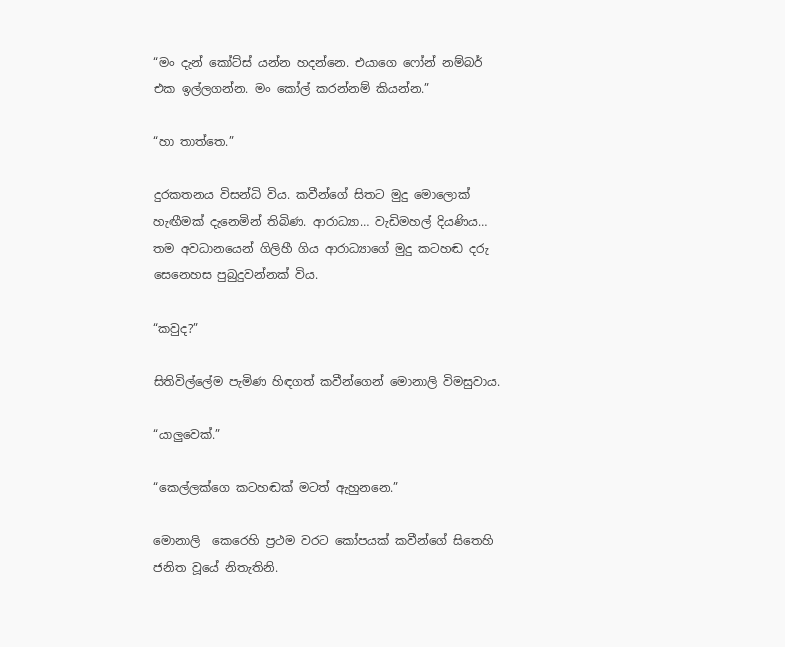“මං දැන් කෝට්ස් යන්න හදන්නෙ. එයාගෙ ෆෝන් නම්බර් එක ඉල්ලගන්න. මං කෝල් කරන්නම් කියන්න.”

“හා තාත්තෙ.”

දුරකතනය විසන්ධි විය. කවීන්ගේ සිතට මුදු මොලොක් හැඟීමක් දැනෙමින් තිබිණ. ආරාධ්‍යා… වැඩිමහල් දියණිය… තම අවධානයෙන් ගිලිහී ගිය ආරාධ්‍යාගේ මුදු කටහඬ දරු සෙනෙහස පුබුදුවන්නක් විය.

“කවුද?”

සිතිවිල්ලේම පැමිණ හිඳගත් කවීන්ගෙන් මොනාලි විමසුවාය.

“යාලුවෙක්.”

“කෙල්ලක්ගෙ කටහඬක් මටත් ඇහුනනෙ.”

මොනාලි  කෙරෙහි ප්‍රථම වරට කෝපයක් කවීන්ගේ සිතෙහි ජනිත වූයේ නිතැතිනි.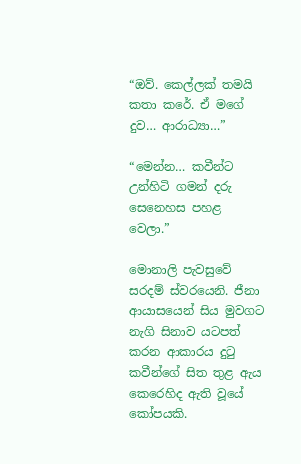“ඔව්. කෙල්ලක් තමයි කතා කරේ. ඒ මගේ දුව… ආරාධ්‍යා…”

“මෙන්න… කවීන්ට උන්හිටි ගමන් දරු සෙනෙහස පහළ වෙලා.”

මොනාලි පැවසුවේ සරදම් ස්වරයෙනි. ජීනා ආයාසයෙන් සිය මුවගට නැගි සිනාව යටපත් කරන ආකාරය දුටු කවීන්ගේ සිත තුළ ඇය කෙරෙහිද ඇති වූයේ කෝපයකි.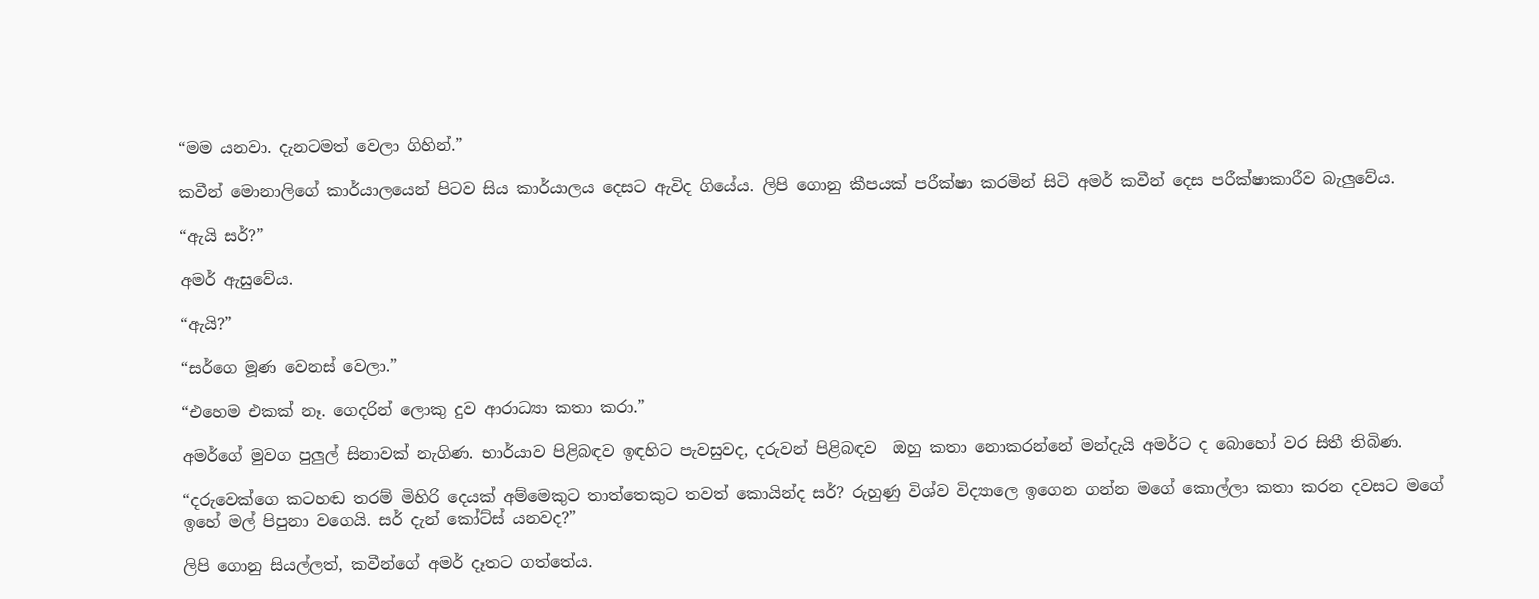“මම යනවා. දැනටමත් වෙලා ගිහින්.”

කවීන් මොනාලිගේ කාර්යාලයෙන් පිටව සිය කාර්යාලය දෙසට ඇවිද ගියේය. ලිපි ගොනු කීපයක් පරීක්ෂා කරමින් සිටි අමර් කවීන් දෙස පරීක්ෂාකාරීව බැලුවේය.

“ඇයි සර්?”

අමර් ඇසුවේය.

“ඇයි?”

“සර්ගෙ මූණ වෙනස් වෙලා.”

“එහෙම එකක් නෑ. ගෙදරින් ලොකු දුව ආරාධ්‍යා කතා කරා.”

අමර්ගේ මුවග පුලුල් සිනාවක් නැගිණ. භාර්යාව පිළිබඳව ඉඳහිට පැවසුවද, දරුවන් පිළිබඳව  ඔහු කතා නොකරන්නේ මන්දැයි අමර්ට ද බොහෝ වර සිතී තිබිණ.

“දරුවෙක්ගෙ කටහඬ තරම් මිහිරි දෙයක් අම්මෙකුට තාත්තෙකුට තවත් කොයින්ද සර්? රුහුණු විශ්ව විද්‍යාලෙ ඉගෙන ගන්න මගේ කොල්ලා කතා කරන දවසට මගේ ඉහේ මල් පිපුනා වගෙයි. සර් දැන් කෝට්ස් යනවද?”

ලිපි ගොනු සියල්ලත්, කවීන්ගේ අමර් දෑතට ගත්තේය.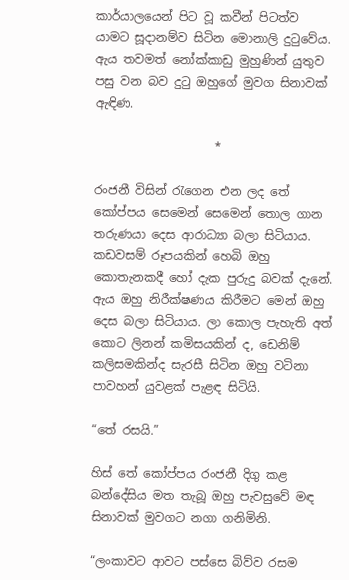කාර්යාලයෙන් පිට වූ කවීන් පිටත්ව යාමට සූදානම්ව සිටින මොනාලි දුටුවේය. ඇය තවමත් නෝක්කාඩු මුහුණින් යුතුව පසු වන බව දුටු ඔහුගේ මුවග සිනාවක් ඇඳිණ.

                    *

රංජනී විසින් රැගෙන එන ලද තේ කෝප්පය සෙමෙන් සෙමෙන් තොල ගාන තරුණයා දෙස ආරාධ්‍යා බලා සිටියාය. කඩවසම් රූපයකින් හෙබි ඔහු කොතැනකදී හෝ දැක පුරුදු බවක් දැනේ. ඇය ඔහු නිරීක්ෂණය කිරීමට මෙන් ඔහු දෙස බලා සිටියාය. ලා කොල පැහැති අත් කොට ලිනන් කමිසයකින් ද, ඩෙනිම් කලිසමකින්ද සැරසී සිටින ඔහු වටිනා පාවහන් යුවළක් පැළඳ සිටියි.

“තේ රසයි.”

හිස් තේ කෝප්පය රංජනී දිගු කළ බන්දේසිය මත තැබූ ඔහු පැවසුවේ මඳ සිනාවක් මුවගට නගා ගනිමිනි.

“ලංකාවට ආවට පස්සෙ බිව්ව රසම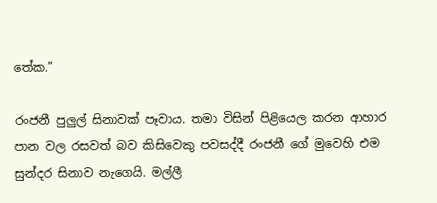තේක.”

රංජනී පුලුල් සිනාවක් පෑවාය. තමා විසින් පිළියෙල කරන ආහාර පාන වල රසවත් බව කිසිවෙකු පවසද්දී රංජනී ගේ මුවෙහි එම සුන්දර සිනාව නැගෙයි. මල්ලී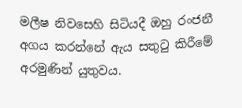මලීෂ නිවසෙහි සිටියදී ඔහු රංජනී අගය කරන්නේ ඇය සතුටු කිරීමේ අරමුණින් යුතුවය.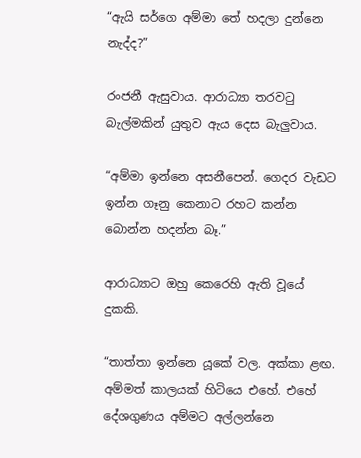“ඇයි සර්ගෙ අම්මා තේ හදලා දුන්නෙ නැද්ද?”

රංජනී ඇසුවාය. ආරාධ්‍යා තරවටු බැල්මකින් යුතුව ඇය දෙස බැලුවාය.

“අම්මා ඉන්නෙ අසනීපෙන්. ගෙදර වැඩට ඉන්න ගෑනු කෙනාට රහට කන්න බොන්න හදන්න බෑ.”

ආරාධ්‍යාට ඔහු කෙරෙහි ඇති වූයේ දුකකි.

“තාත්තා ඉන්නෙ යූකේ වල. අක්කා ළඟ. අම්මත් කාලයක් හිටියෙ එහේ. එහේ දේශගුණය අම්මට අල්ලන්නෙ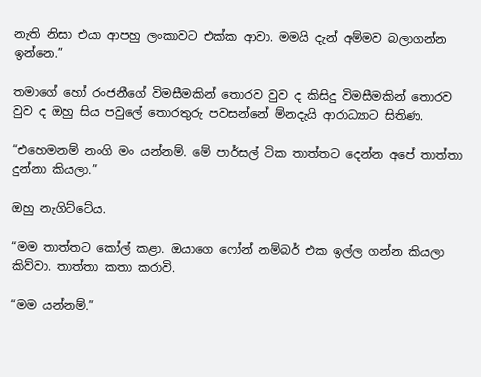නැති නිසා එයා ආපහු ලංකාවට එක්ක ආවා. මමයි දැන් අම්මව බලාගන්න ඉන්නෙ.”

තමාගේ හෝ රංජනීගේ විමසීමකින් තොරව වුව ද කිසිදු විමසීමකින් තොරව වුව ද ඔහු සිය පවුලේ තොරතුරු පවසන්නේ ම්නදැයි ආරාධ්‍යාට සිතිණ.

“එහෙමනම් නංගි මං යන්නම්. මේ පාර්සල් ටික තාත්තට දෙන්න අපේ තාත්තා දුන්නා කියලා.”

ඔහු නැගිට්ටේය.

“මම තාත්තට කෝල් කළා. ඔයාගෙ ෆෝන් නම්බර් එක ඉල්ල ගන්න කියලා කිව්වා. තාත්තා කතා කරාවි.

“මම යන්නම්.”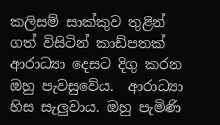කලිසම් සාක්කුව තුළින් ගත් විසිටින් කාඩ්පතක් ආරාධ්‍යා දෙසට දිගු කරන ඔහු පැවසුවේය.  ආරාධ්‍යා හිස සැලුවාය. ඔහු පැමිණි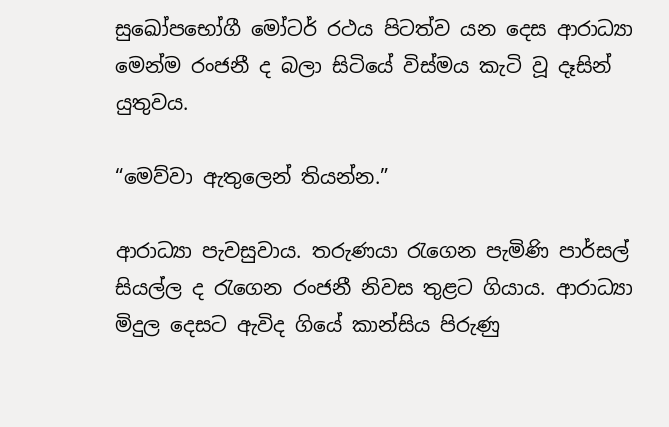සුඛෝපභෝගී මෝටර් රථය පිටත්ව යන දෙස ආරාධ්‍යා මෙන්ම රංජනී ද බලා සිටියේ විස්මය කැටි වූ දෑසින් යුතුවය.

“මෙව්වා ඇතුලෙන් තියන්න.”

ආරාධ්‍යා පැවසුවාය. තරුණයා රැගෙන පැමිණි පාර්සල් සියල්ල ද රැගෙන රංජනී නිවස තුළට ගියාය. ආරාධ්‍යා මිදුල දෙසට ඇවිද ගියේ කාන්සිය පිරුණු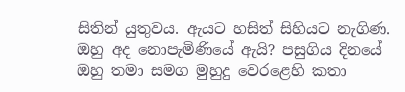සිතින් යුතුවය. ඇයට හසිත් සිහියට නැගිණ. ඔහු අද නොපැමිණියේ ඇයි? පසුගිය දිනයේ ඔහු තමා සමග මුහුදු වෙරළෙහි කතා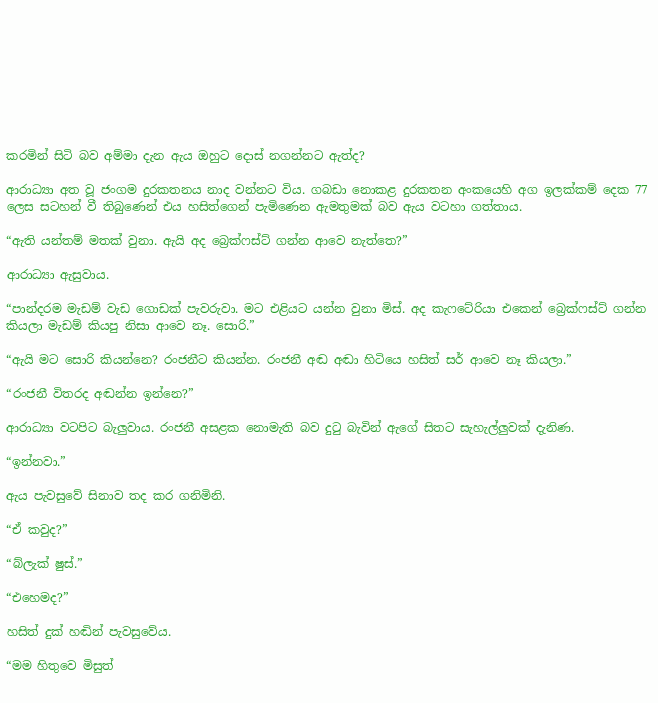කරමින් සිටි බව අම්මා දැන ඇය ඔහුට දොස් නගන්නට ඇත්ද?

ආරාධ්‍යා අත වූ ජංගම දුරකතනය නාද වන්නට විය. ගබඩා නොකළ දුරකතන අංකයෙහි අග ඉලක්කම් දෙක 77 ලෙස සටහන් වී තිබුණෙන් එය හසිත්ගෙන් පැමිණෙන ඇමතුමක් බව ඇය වටහා ගත්තාය.

“ඇති යන්තම් මතක් වුනා. ඇයි අද බ්‍රෙක්ෆස්ට් ගන්න ආවෙ නැත්තෙ?”

ආරාධ්‍යා ඇසුවාය.

“පාන්දරම මැඩම් වැඩ ගොඩක් පැවරුවා. මට එළියට යන්න වුනා මිස්. අද කැෆටේරියා එකෙන් බ්‍රෙක්ෆස්ට් ගන්න කියලා මැඩම් කියපු නිසා ආවෙ නෑ. සොරි.”

“ඇයි මට සොරි කියන්නෙ? රංජනීට කියන්න. රංජනී අඬ අඬා හිටියෙ හසිත් සර් ආවෙ නෑ කියලා.”

“රංජනී විතරද අඬන්න ඉන්නෙ?”

ආරාධ්‍යා වටපිට බැලුවාය. රංජනී අසළක නොමැති බව දුටු බැවින් ඇගේ සිතට සැහැල්ලුවක් දැනිණ.

“ඉන්නවා.”

ඇය පැවසුවේ සිනාව තද කර ගනිමිනි.

“ඒ කවුද?”

“බ්ලැක් ෂුස්.”

“එහෙමද?”

හසිත් දුක් හඬින් පැවසුවේය.

“මම හිතුවෙ මිසුත්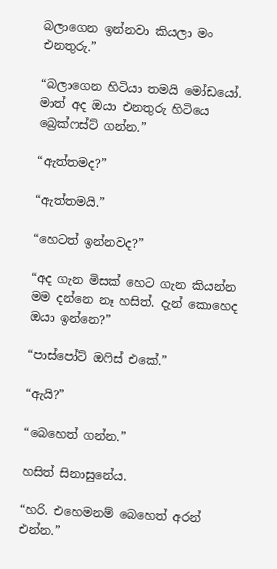බලාගෙන ඉන්නවා කියලා මං එනතුරු.”

“බලාගෙන හිටියා තමයි මෝඩයෝ. මාත් අද ඔයා එනතුරු හිටියෙ බ්‍රෙක්ෆස්ට් ගන්න.”

“ඇත්තමද?”

“ඇත්තමයි.”

“හෙටත් ඉන්නවද?”

“අද ගැන මිසක් හෙට ගැන කියන්න මම දන්නෙ නෑ හසිත්. දැන් කොහෙද ඔයා ඉන්නෙ?”

“පාස්පෝට් ඔෆිස් එකේ.”

“ඇයි?”

“බෙහෙත් ගන්න.”

හසිත් සිනාසුනේය.

“හරි. එහෙමනම් බෙහෙත් අරන් එන්න.”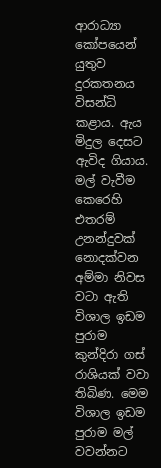ආරාධ්‍යා කෝපයෙන් යුතුව දුරකතනය විසන්ධි කළාය. ඇය මිදුල දෙසට ඇවිද ගියාය. මල් වැවීම කෙරෙහි එතරම් උනන්දුවක් නොදක්වන අම්මා නිවස වටා ඇති විශාල ඉඩම පුරාම කුන්දිරා ගස් රාශියක් වවා තිබිණ. මෙම විශාල ඉඩම පුරාම මල් වවන්නට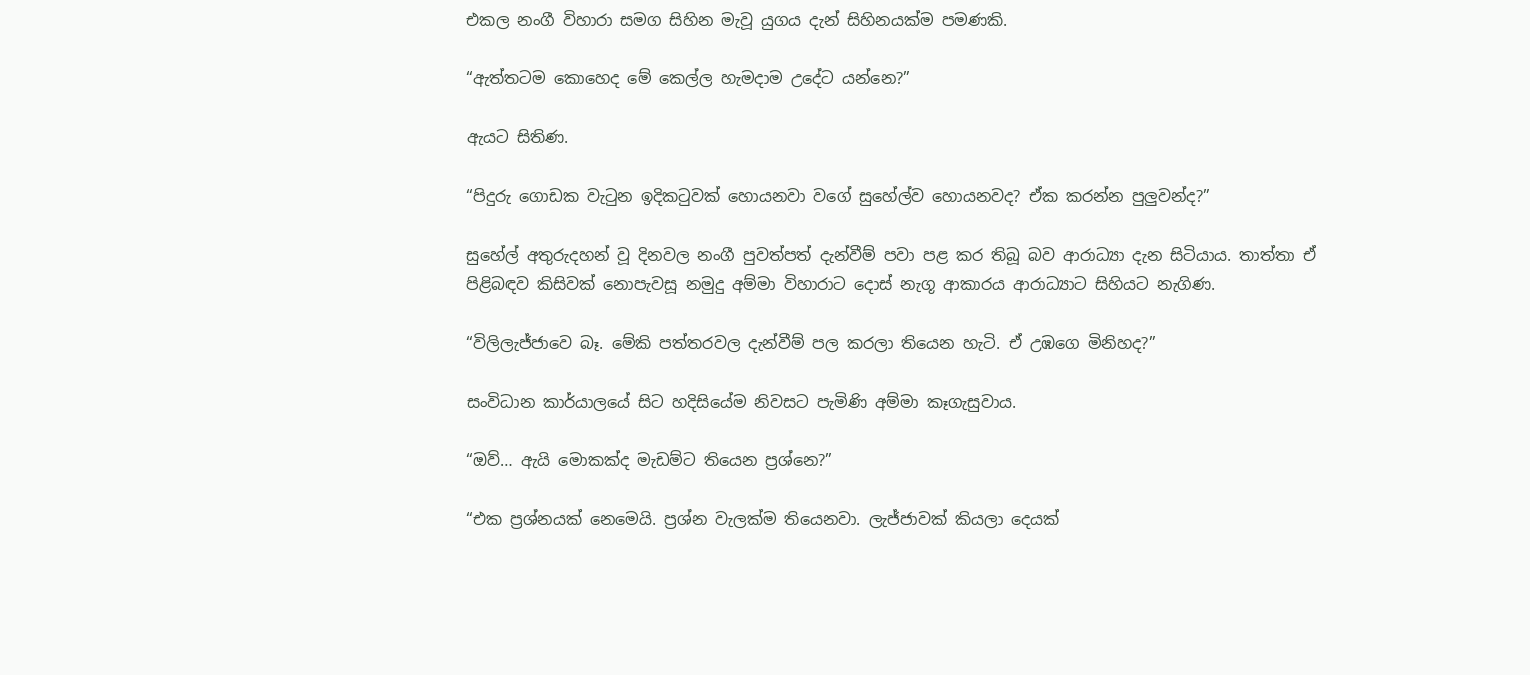එකල නංගී විහාරා සමග සිහින මැවූ යුගය දැන් සිහිනයක්ම පමණකි.

“ඇත්තටම කොහෙද මේ කෙල්ල හැමදාම උදේට යන්නෙ?”

ඇයට සිතිණ.

“පිදුරු ගොඩක වැටුන ඉදිකටුවක් හොයනවා වගේ සුහේල්ව හොයනවද? ඒක කරන්න පුලුවන්ද?”

සුහේල් අතුරුදහන් වූ දිනවල නංගී පුවත්පත් දැන්වීම් පවා පළ කර තිබූ බව ආරාධ්‍යා දැන සිටියාය. තාත්තා ඒ පිළිබඳව කිසිවක් නොපැවසූ නමුදු අම්මා විහාරාට දොස් නැගූ ආකාරය ආරාධ්‍යාට සිහියට නැගිණ.

“විලිලැජ්ජාවෙ බෑ. මේකි පත්තරවල දැන්වීම් පල කරලා තියෙන හැටි. ඒ උඹගෙ මිනිහද?”

සංවිධාන කාර්යාලයේ සිට හදිසියේම නිවසට පැමිණි අම්මා කෑගැසුවාය.

“ඔව්… ඇයි මොකක්ද මැඩම්ට තියෙන ප්‍රශ්නෙ?”

“එක ප්‍රශ්නයක් නෙමෙයි. ප්‍රශ්න වැලක්ම තියෙනවා. ලැජ්ජාවක් කියලා දෙයක්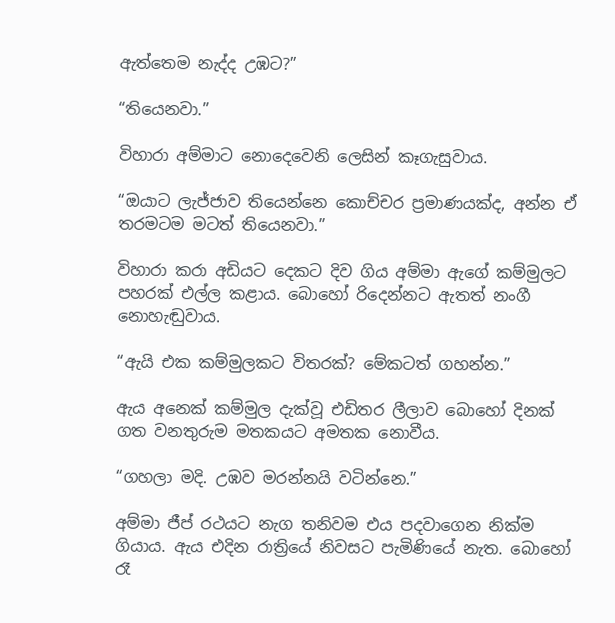ඇත්තෙම නැද්ද උඹට?”

“තියෙනවා.”

විහාරා අම්මාට නොදෙවෙනි ලෙසින් කෑගැසුවාය.

“ඔයාට ලැජ්ජාව තියෙන්නෙ කොච්චර ප්‍රමාණයක්ද, අන්න ඒ තරමටම මටත් තියෙනවා.”

විහාරා කරා අඩියට දෙකට දිව ගිය අම්මා ඇගේ කම්මුලට පහරක් එල්ල කළාය. බොහෝ රිදෙන්නට ඇතත් නංගී නොහැඬුවාය.

“ඇයි එක කම්මුලකට විතරක්? මේකටත් ගහන්න.”

ඇය අනෙක් කම්මුල දැක්වූ එඩිතර ලීලාව බොහෝ දිනක් ගත වනතුරුම මතකයට අමතක නොවීය.

“ගහලා මදි. උඹව මරන්නයි වටින්නෙ.”

අම්මා ජීප් රථයට නැග තනිවම එය පදවාගෙන නික්ම ගියාය. ඇය එදින රාත්‍රියේ නිවසට පැමිණියේ නැත. බොහෝ රෑ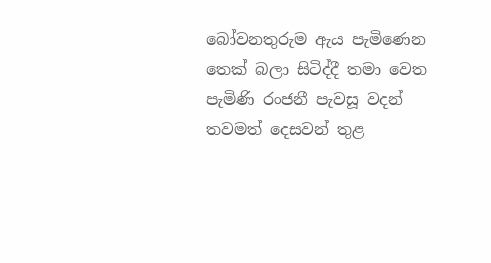බෝවනතුරුම ඇය පැමිණෙන තෙක් බලා සිටිද්දී තමා වෙත පැමිණි රංජනී පැවසූ වදන් තවමත් දෙසවන් තුළ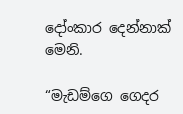දෝංකාර දෙන්නාක් මෙනි.

“මැඩම්ගෙ ගෙදර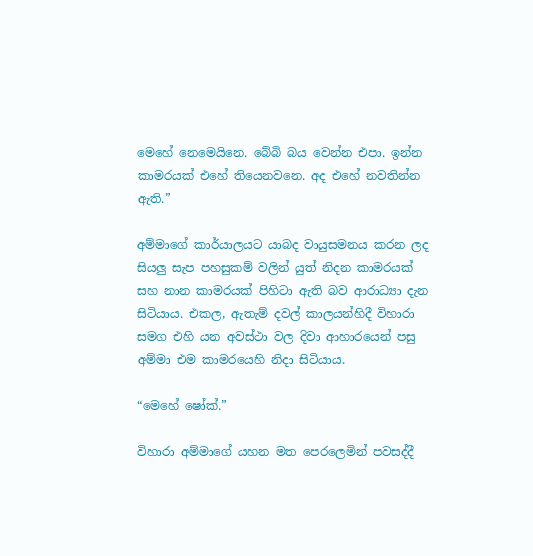මෙහේ නෙමෙයිනෙ. බේබි බය වෙන්න එපා. ඉන්න කාමරයක් එහේ තියෙනවනෙ. අද එහේ නවතින්න ඇති.”

අම්මාගේ කාර්යාලයට යාබද වායුසමනය කරන ලද සියලු සැප පහසුකම් වලින් යුත් නිදන කාමරයක් සහ නාන කාමරයක් පිහිටා ඇති බව ආරාධ්‍යා දැන සිටියාය. එකල, ඇතැම් දවල් කාලයන්හිදී විහාරා සමග එහි යන අවස්ථා වල දිවා ආහාරයෙන් පසු අම්මා එම කාමරයෙහි නිදා සිටියාය.

“මෙහේ ෂෝක්.”

විහාරා අම්මාගේ යහන මත පෙරලෙමින් පවසද්දී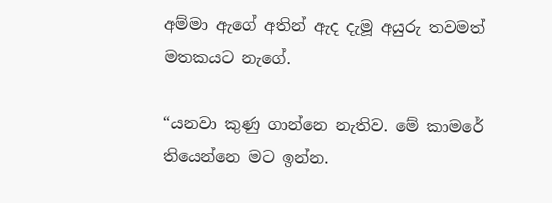අම්මා ඇගේ අතින් ඇද දැමූ අයුරු තවමත් මතකයට නැගේ.

“යනවා කුණු ගාන්නෙ නැතිව. මේ කාමරේ තියෙන්නෙ මට ඉන්න.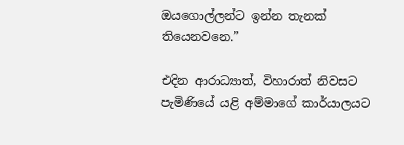ඔයගොල්ලන්ට ඉන්න තැනක් තියෙනවනෙ.”

එදින ආරාධ්‍යාත්, විහාරාත් නිවසට පැමිණියේ යළි අම්මාගේ කාර්යාලයට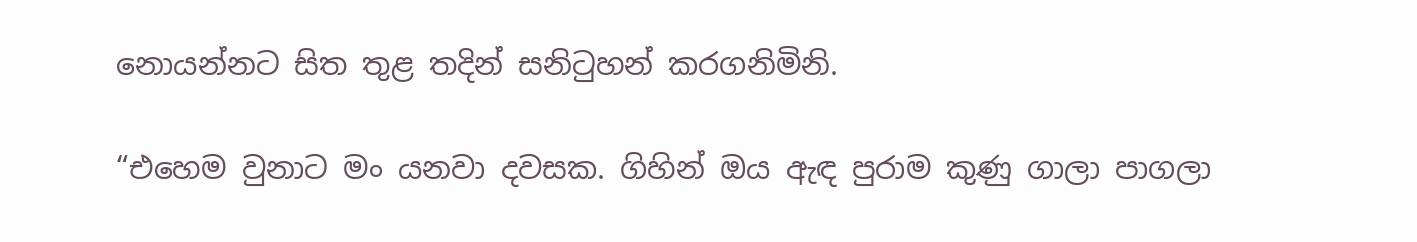නොයන්නට සිත තුළ තදින් සනිටුහන් කරගනිමිනි.

“එහෙම වුනාට මං යනවා දවසක. ගිහින් ඔය ඇඳ පුරාම කුණු ගාලා පාගලා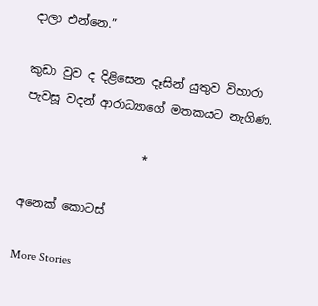දාලා එන්නෙ.”

කුඩා වුව ද දිළිසෙන දෑසින් යුතුව විහාරා පැවසූ වදන් ආරාධ්‍යාගේ මතකයට නැගිණ.

                    *

අනෙක් කොටස්

More Stories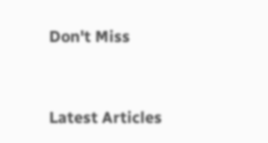Don't Miss


Latest Articles